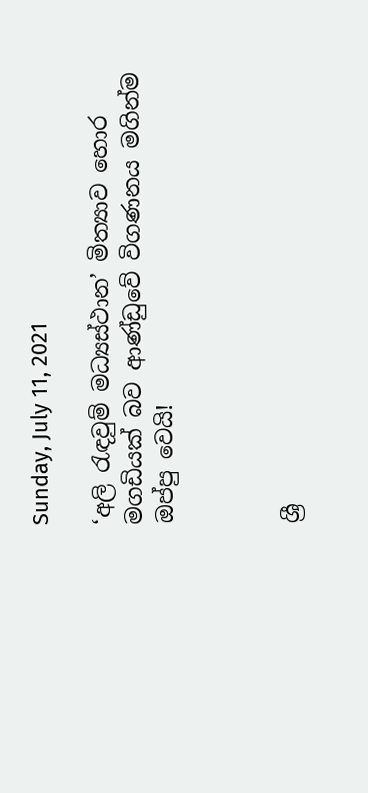Sunday, July 11, 2021

‘අලි රැඳවුම් මධ්‍යස්ථාන’ මිත්‍යාව හොර මගඩියක් බව ආණ්ඩුවේ විගණනය මගින්ම ඔප්පු වෙයි!



ශ්‍රී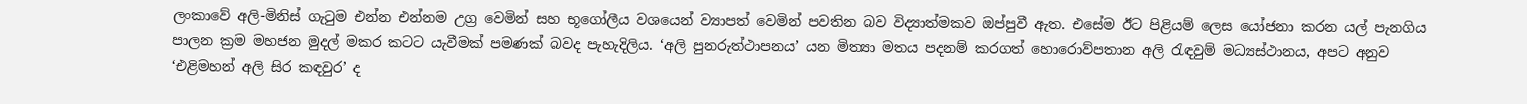ලංකාවේ අලි-මිනිස් ගැටුම එන්න එන්නම උග්‍ර වෙමින් සහ භූගෝලීය වශයෙන් ව්‍යාපත් වෙමින් පවතින බව විද්‍යාත්මකව ඔප්පුවී ඇත. එසේම ඊට පිළියම් ලෙස යෝජනා කරන යල් පැනගිය පාලන ක්‍රම මහජන මුදල් මකර කටට යැවීමක් පමණක් බවද පැහැදිලිය. ‘අලි පුනරුත්ථාපනය’ යන මිත්‍යා මතය පදනම් කරගත් හොරොව්පතාන අලි රැඳවුම් මධ්‍යස්ථානය, අපට අනුව ‘එළිමහන් අලි සිර කඳවුර’ ද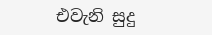එවැනි සුදු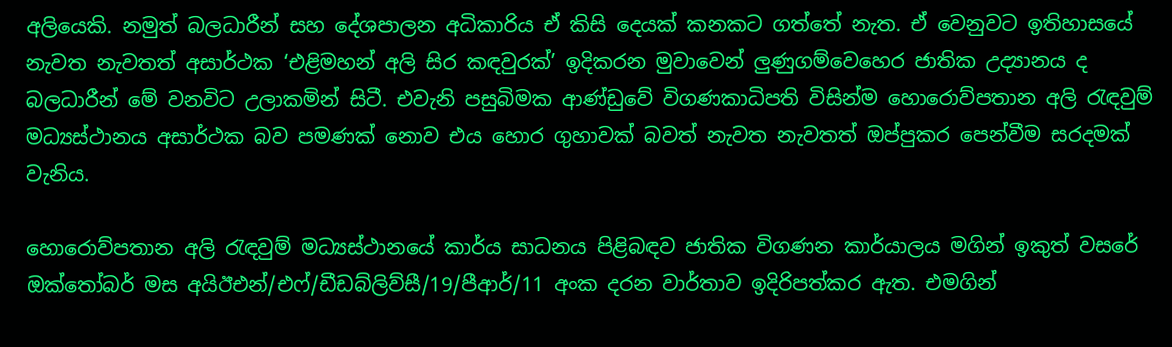අලියෙකි. නමුත් බලධාරීන් සහ දේශපාලන අධිකාරිය ඒ කිසි දෙයක් කනකට ගත්තේ නැත. ඒ වෙනුවට ඉතිහාසයේ නැවත නැවතත් අසාර්ථක ‘එළිමහන් අලි සිර කඳවුරක්’ ඉදිකරන මුවාවෙන් ලුණුගම්වෙහෙර ජාතික උද්‍යානය ද බලධාරීන් මේ වනවිට උලාකමින් සිටී. එවැනි පසුබිමක ආණ්ඩුවේ විගණකාධිපති විසින්ම හොරොව්පතාන අලි රැඳවුම් මධ්‍යස්ථානය අසාර්ථක බව පමණක් නොව එය හොර ගුහාවක් බවත් නැවත නැවතත් ඔප්පුකර පෙන්වීම සරදමක් වැනිය.

හොරොව්පතාන අලි රැඳවුම් මධ්‍යස්ථානයේ කාර්ය සාධනය පිළිබඳව ජාතික විගණන කාර්යාලය මගින් ඉකුත් වසරේ ඔක්තෝබර් මස අයිඊඑන්/එෆ්/ඩීඩබ්ලිව්සී/19/පීආර්/11 අංක දරන වාර්තාව ඉදිරිපත්කර ඇත. එමගින්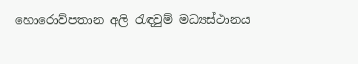හොරොව්පතාන අලි රැඳවුම් මධ්‍යස්ථානය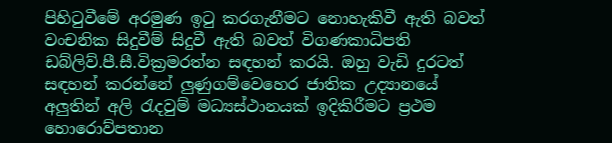පිහිටුවීමේ අරමුණ ඉටු කරගැනීමට නොහැකිවී ඇති බවත් වංචනික සිදුවීම් සිදුවී ඇති බවත් විගණකාධිපති ඩබ්ලිව්.පී.සී.වික්‍රමරත්න සඳහන් කරයි. ඔහු වැඩි දුරටත් සඳහන් කරන්නේ ලුණුගම්වෙහෙර ජාතික උද්‍යානයේ අලුතින් අලි රැදවුම් මධ්‍යස්ථානයක් ඉදිකිරීමට ප්‍රථම හොරොව්පතාන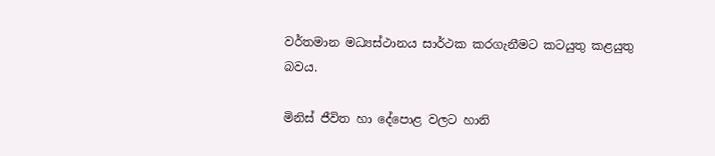වර්තමාන මධ්‍යස්ථානය සාර්ථක කරගැනීමට කටයුතු කළයුතු බවය.

මිනිස් ජීවිත හා දේපොළ වලට හානි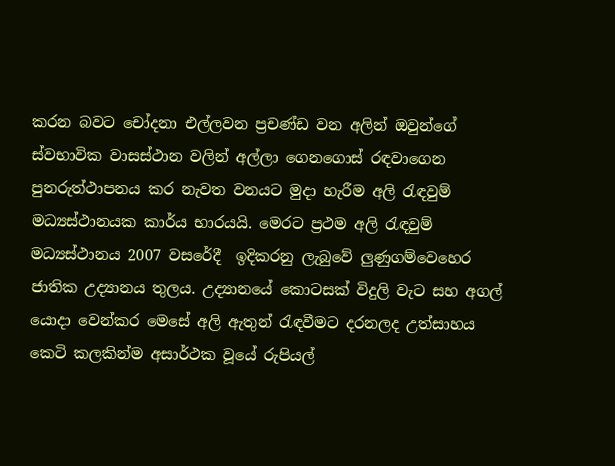කරන බවට චෝදනා එල්ලවන ප්‍රචණ්ඩ වන අලින් ඔවුන්ගේ ස්වභාවික වාසස්ථාන වලින් අල්ලා ගෙනගොස් රඳවාගෙන පුනරුත්ථාපනය කර නැවත වනයට මුදා හැරීම අලි රැඳවුම් මධ්‍යස්ථානයක කාර්ය භාරයයි. මෙරට ප්‍රථම අලි රැඳවුම් මධ්‍යස්ථානය 2007 වසරේදී  ඉදිකරනු ලැබුවේ ලුණුගම්වෙහෙර ජාතික උද්‍යානය තුලය. උද්‍යානයේ කොටසක් විදුලි වැට සහ අගල් යොදා වෙන්කර මෙසේ අලි ඇතුන් රැඳවීමට දරනලද උත්සාහය කෙටි කලකින්ම අසාර්ථක වූයේ රුපියල්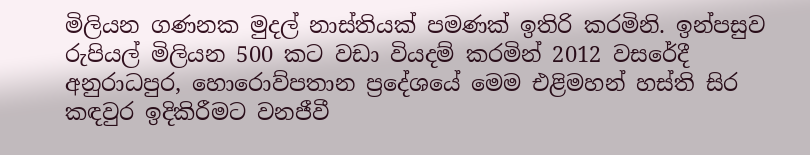මිලියන ගණනක මුදල් නාස්තියක් පමණක් ඉතිරි කරමිනි. ඉන්පසුව රුපියල් මිලියන 500 කට වඩා වියදම් කරමින් 2012 වසරේදී අනුරාධපුර, හොරොව්පතාන ප්‍රදේශයේ මෙම එළිමහන් හස්ති සිර කඳවුර ඉදිකිරීමට වනජීවී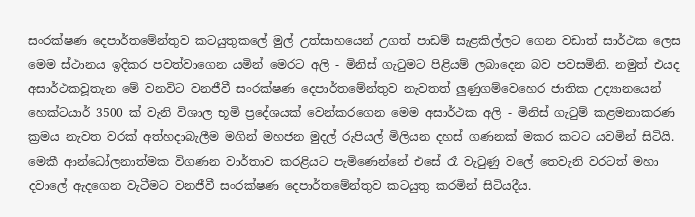සංරක්ෂණ දෙපාර්තමේන්තුව කටයුතුකලේ මුල් උත්සාහයෙන් උගත් පාඩම් සැළකිල්ලට ගෙන වඩාත් සාර්ථක ලෙස මෙම ස්ථානය ඉදිකර පවත්වාගෙන යමින් මෙරට අලි - මිනිස් ගැටුමට පිළියම් ලබාදෙන බව පවසමිනි. නමුත් එයද අසාර්ථකවූතැන මේ වනවිට වනජීවී සංරක්ෂණ දෙපාර්තමේන්තුව නැවතත් ලුණුගම්වෙහෙර ජාතික උද්‍යානයෙන් හෙක්ටයාර් 3500 ක් වැනි විශාල භූමි ප්‍රදේශයක් වෙන්කරගෙන මෙම අසාර්ථක අලි - මිනිස් ගැටුම් කළමනාකරණ ක්‍රමය නැවත වරක් අත්හදාබැලීම මගින් මහජන මුදල් රුපියල් මිලියන දහස් ගණනක් මකර කටට යවමින් සිටියි. මෙකී ආන්ධෝලනාත්මක විගණන වාර්තාව කරළියට පැමිණෙන්නේ එසේ රෑ වැටුණු වලේ තෙවැනි වරටත් මහා දවාලේ ඇදගෙන වැටීමට වනජීවී සංරක්ෂණ දෙපාර්තමේන්තුව කටයුතු කරමින් සිටියදීය.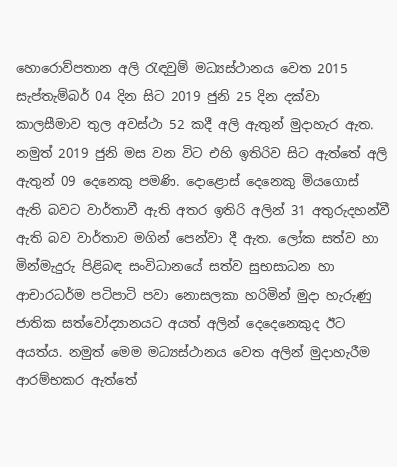හොරොව්පතාන අලි රැඳවුම් මධ්‍යස්ථානය වෙත 2015 සැප්තැම්බර් 04 දින සිට 2019 ජුනි 25 දින දක්වා කාලසීමාව තුල අවස්ථා 52 කදී අලි ඇතුන් මුදාහැර ඇත. නමුත් 2019 ජුනි මස වන විට එහි ඉතිරිව සිට ඇත්තේ අලි ඇතුන් 09 දෙනෙකු පමණි. දොළොස් දෙනෙකු මියගොස් ඇති බවට වාර්තාවී ඇති අතර ඉතිරි අලින් 31 අතුරුදහන්වී ඇති බව වාර්තාව මගින් පෙන්වා දී ඇත. ලෝක සත්ව හා මින්මැදුරු පිළිබඳ සංවිධානයේ සත්ව සුභසාධන හා ආචාරධර්ම පටිපාටි පවා නොසලකා හරිමින් මුදා හැරුණු ජාතික සත්වෝද්‍යානයට අයත් අලින් දෙදෙනෙකුද ඊට අයත්ය. නමුත් මෙම මධ්‍යස්ථානය වෙත අලින් මුදාහැරීම ආරම්භකර ඇත්තේ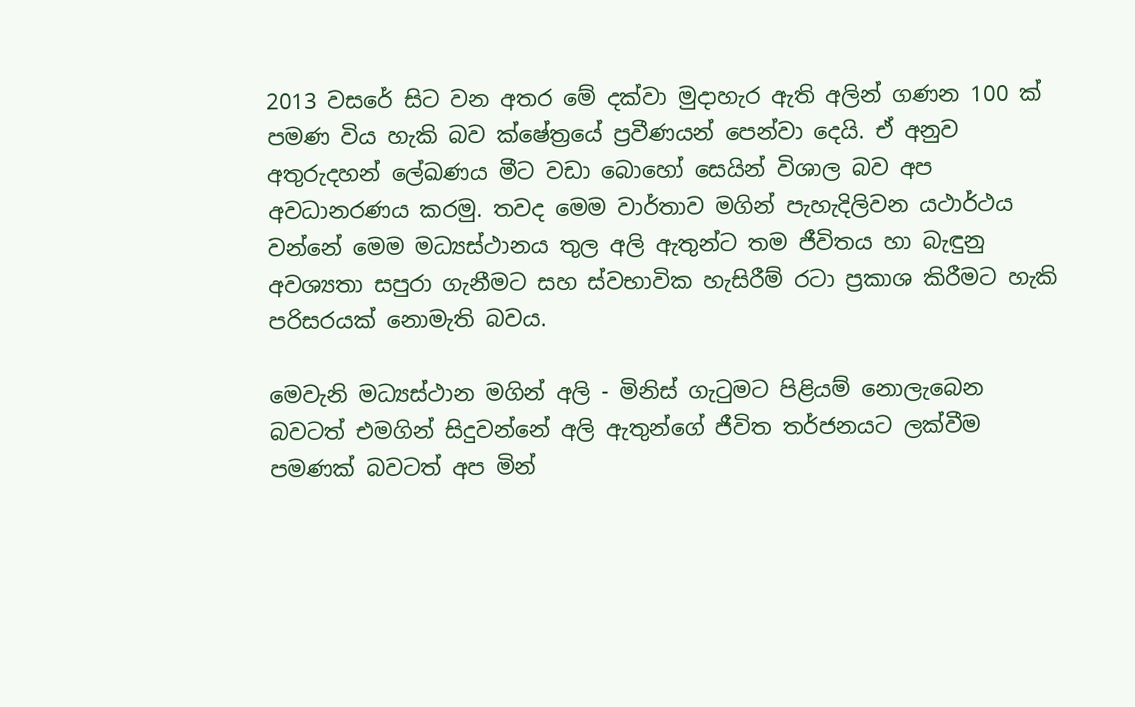2013 වසරේ සිට වන අතර මේ දක්වා මුදාහැර ඇති අලින් ගණන 100 ක් පමණ විය හැකි බව ක්ෂේත්‍රයේ ප්‍රවීණයන් පෙන්වා දෙයි. ඒ අනුව අතුරුදහන් ලේඛණය මීට වඩා බොහෝ සෙයින් විශාල බව අප අවධානරණය කරමු. තවද මෙම වාර්තාව මගින් පැහැදිලිවන යථාර්ථය වන්නේ මෙම මධ්‍යස්ථානය තුල අලි ඇතුන්ට තම ජීවිතය හා බැඳුනු අවශ්‍යතා සපුරා ගැනීමට සහ ස්වභාවික හැසිරීම් රටා ප්‍රකාශ කිරීමට හැකි පරිසරයක් නොමැති බවය.

මෙවැනි මධ්‍යස්ථාන මගින් අලි - මිනිස් ගැටුමට පිළියම් නොලැබෙන බවටත් එමගින් සිදුවන්නේ අලි ඇතුන්ගේ ජීවිත තර්ජනයට ලක්වීම පමණක් බවටත් අප මින්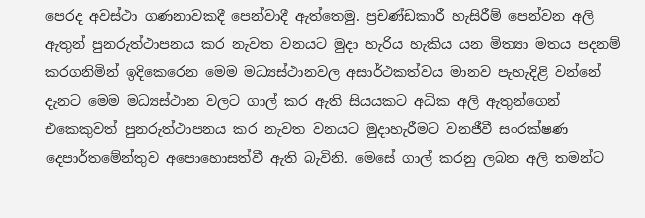පෙරද අවස්ථා ගණනාවකදී පෙන්වාදී ඇත්තෙමු. ප්‍රචණ්ඩකාරී හැසිරීම් පෙන්වන අලි ඇතුන් පුනරුත්ථාපනය කර නැවත වනයට මුදා හැරිය හැකිය යන මිත්‍යා මතය පදනම් කරගනිමින් ඉදිකෙරෙන මෙම මධ්‍යස්ථානවල අසාර්ථකත්වය මානව පැහැදිළි වන්නේ දැනට මෙම මධ්‍යස්ථාන වලට ගාල් කර ඇති සියයකට අධික අලි ඇතුන්ගෙන් එකෙකුවත් පුනරුත්ථාපනය කර නැවත වනයට මුදාහැරීමට වනජීවී සංරක්ෂණ දෙපාර්තමේන්තුව අපොහොසත්වී ඇති බැවිනි. මෙසේ ගාල් කරනු ලබන අලි තමන්ට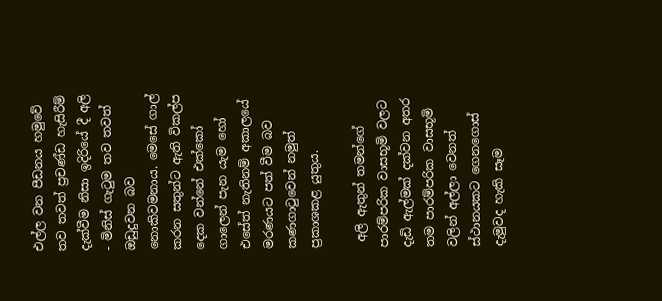එල්ල වන පීඩනය හමුවේ තව තවත් ප්‍රචණ්‌ඩ හැසිරීම් දැක්‌වීම නිසා ඉදිරියේ දී අලි - මිනිස්‌ ගැටුම තව තවත් ඔඩුදුවන බව නොකිවමනාය. මෙසේ ගාල් කරන සතුන්ට ඇති විකල්ප දෙක වන්නේ එක්‌කෝ ගාලෙන් පැන යැම හෝ එසේත් නැතිනම් අකාලයේ මරණයට පත් වීම බව කණගාටුවෙන් නමුත් ප්‍රකාශකළ යුතුය.

 අලි ඇතුන් තමන්ගේ පාරම්පරික වාසභූමි වලට දැඩි ඇල්මක් දක්වන අතර තම පාරම්පරික වාසභූමි වලින් අල්ලා වෙනත් ස්ථානයකට ගෙනගොස් දැමුවද හැකි සෑම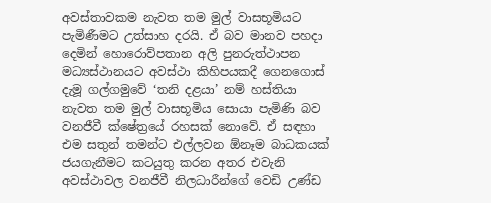අවස්තාවකම නැවත තම මුල් වාසභූමියට පැමිණීමට උත්සාහ දරයි. ඒ බව මානව පහදා දෙමින් හොරොව්පතාන අලි පුනරුත්ථාපන මධ්‍යස්ථානයට අවස්ථා කිහිපයකදී ගෙනගොස් දැමූ ගල්ගමුවේ ‘තනි දළයා’ නම් හස්තියා නැවත තම මුල් වාසභූමිය සොයා පැමිණි බව වනජීවී ක්ෂේත්‍රයේ රහසක් නොවේ. ඒ සඳහා එම සතුන් තමන්ට එල්ලවන ඕනෑම බාධකයක් ජයගැනීමට කටයුතු කරන අතර එවැනි අවස්ථාවල වනජීවී නිලධාරීන්ගේ වෙඩි උණ්ඩ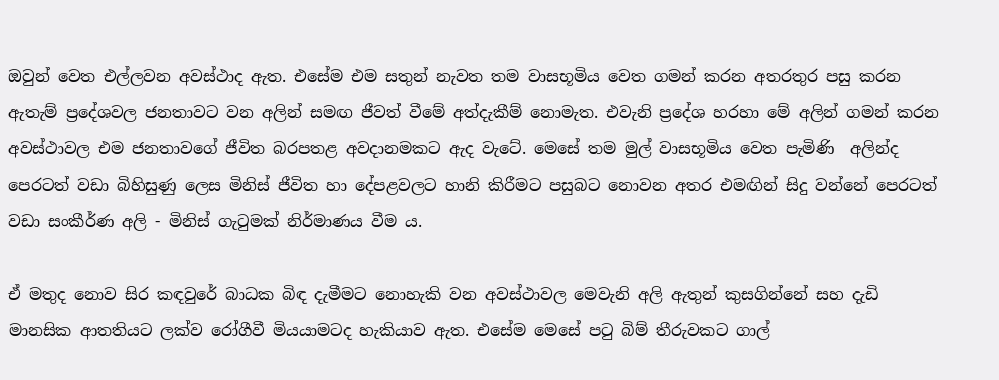ඔවුන් වෙත එල්ලවන අවස්ථාද ඇත. එසේම එම සතුන් නැවත තම වාසභූමිය වෙත ගමන් කරන අතරතුර පසු කරන ඇතැම් ප්‍රදේශවල ජනතාවට වන අලින් සමඟ ජීවත් වීමේ අත්දැකීම් නොමැත. එවැනි ප්‍රදේශ හරහා මේ අලින් ගමන් කරන අවස්‌ථාවල එම ජනතාවගේ ජීවිත බරපතළ අවදානමකට ඇද වැටේ. මෙසේ තම මුල් වාසභූමිය වෙත පැමිණි  අලින්ද පෙරටත් වඩා බිහිසුණු ලෙස මිනිස්‌ ජීවිත හා දේපළවලට හානි කිරීමට පසුබට නොවන අතර එමඟින් සිදු වන්නේ පෙරටත් වඩා සංකීර්ණ අලි - මිනිස්‌ ගැටුමක්‌ නිර්මාණය වීම ය.

ඒ මතුද නොව සිර කඳවුරේ බාධක බිඳ දැමීමට නොහැකි වන අවස්ථාවල මෙවැනි අලි ඇතුන් කුසගින්නේ සහ දැඩි මානසික ආතතියට ලක්ව රෝගීවී මියයාමටද හැකියාව ඇත. එසේම මෙසේ පටු බිම් තීරුවකට ගාල්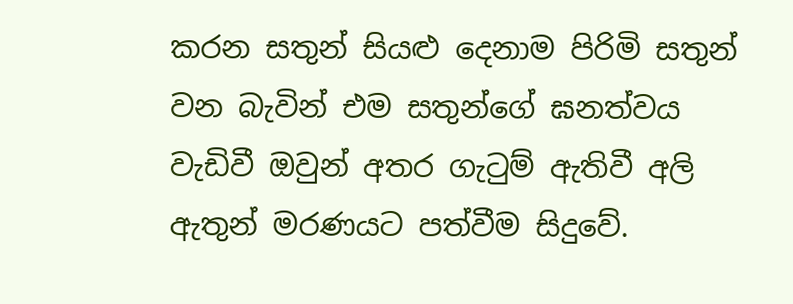කරන සතුන් සියළු දෙනාම පිරිමි සතුන් වන බැවින් එම සතුන්ගේ ඝනත්වය වැඩිවී ඔවුන් අතර ගැටුම් ඇතිවී අලි ඇතුන් මරණයට පත්වීම සිදුවේ.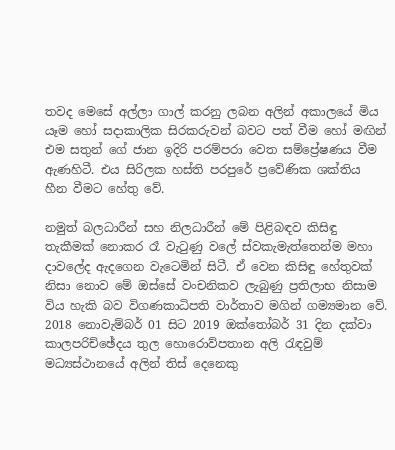තවද මෙසේ අල්ලා ගාල් කරනු ලබන අලින් අකාලයේ මිය යෑම හෝ සදාකාලික සිරකරුවන් බවට පත් වීම හෝ මඟින් එම සතුන් ගේ ජාන ඉදිරි පරම්පරා වෙත සම්ප්‍රේෂණය වීම ඇණහිටී. එය සිරිලක හස්‌ති පරපුරේ ප්‍රවේණික ශක්‌තිය හීන වීමට හේතු වේ.

නමුත් බලධාරීන් සහ නිලධාරීන් මේ පිළිබඳව කිසිඳු තැකීමක් නොකර රෑ වැටුණු වලේ ස්වකැමැත්තෙන්ම මහා දාවලේද ඇදගෙන වැටෙමින් සිටී. ඒ වෙන කිසිඳු හේතුවක් නිසා නොව මේ ඔස්සේ වංචනිකව ලැබුණු ප්‍රතිලාභ නිසාම විය හැකි බව විගණකාධිපති වාර්තාව මගින් ගම්‍යමාන වේ. 2018 නොවැම්බර් 01 සිට 2019 ඔක්තෝබර් 31 දින දක්වා කාලපරිච්ඡේදය තුල හොරොව්පතාන අලි රැඳවුම් මධ්‍යස්ථානයේ අලින් තිස් දෙනෙකු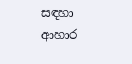සඳහා ආහාර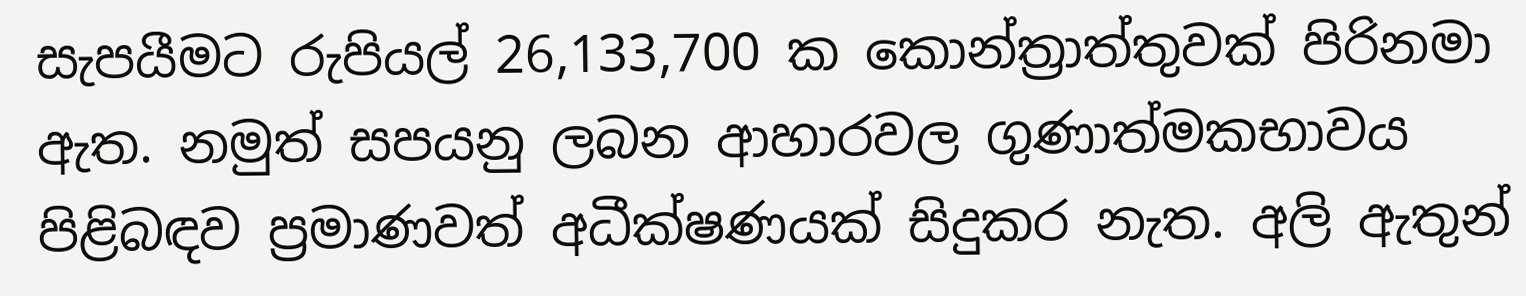සැපයීමට රුපියල් 26,133,700 ක කොන්ත්‍රාත්තුවක් පිරිනමා ඇත. නමුත් සපයනු ලබන ආහාරවල ගුණාත්මකභාවය පිළිබඳව ප්‍රමාණවත් අධීක්ෂණයක් සිදුකර නැත. අලි ඇතුන්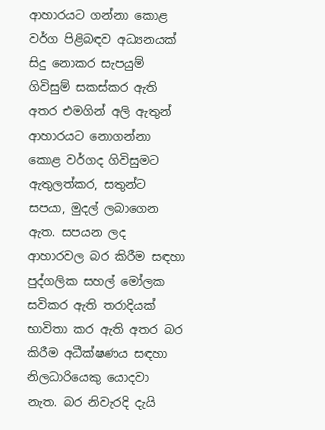ආහාරයට ගන්නා කොළ වර්ග පිළිබඳව අධ්‍යනයක් සිදු නොකර සැපයුම් ගිවිසුම් සකස්කර ඇති අතර එමගින් අලි ඇතුන් ආහාරයට නොගන්නා කොළ වර්ගද ගිවිසුමට ඇතුලත්කර, සතුන්ට සපයා, මුදල් ලබාගෙන ඇත. සපයන ලද ආහාරවල බර කිරීම සඳහා පුද්ගලික සහල් මෝලක සවිකර ඇති තරාදියක් භාවිතා කර ඇති අතර බර කිරීම අධීක්ෂණය සඳහා නිලධාරියෙකු යොදවා නැත. බර නිවැරදි දැයි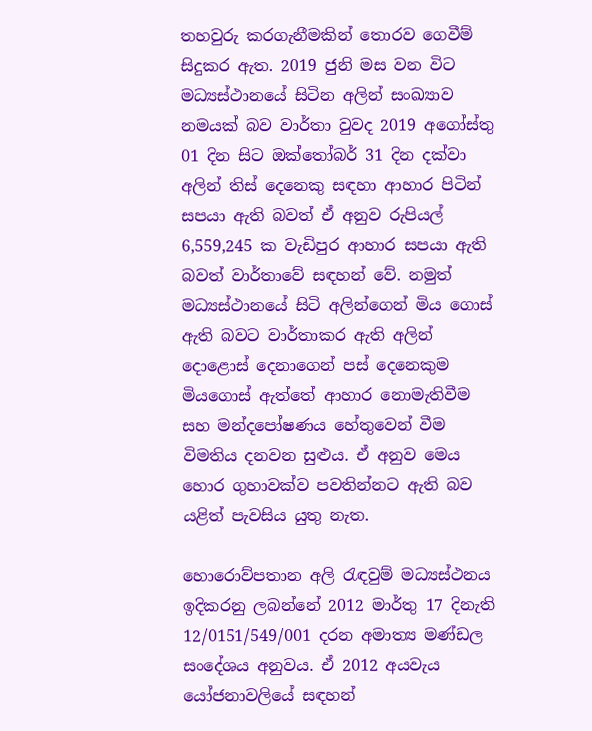තහවුරු කරගැනීමකින් තොරව ගෙවීම් සිදුකර ඇත. 2019 ජුනි මස වන විට මධ්‍යස්ථානයේ සිටින අලින් සංඛ්‍යාව නමයක් බව වාර්තා වුවද 2019 අගෝස්තු 01 දින සිට ඔක්තෝබර් 31 දින දක්වා අලින් තිස් දෙනෙකු සඳහා ආහාර පිටින් සපයා ඇති බවත් ඒ අනුව රුපියල් 6,559,245 ක වැඩිපුර ආහාර සපයා ඇති බවත් වාර්තාවේ සඳහන් වේ. නමුත් මධ්‍යස්ථානයේ සිටි අලින්ගෙන් මිය ගොස් ඇති බවට වාර්තාකර ඇති අලින් දොළොස් දෙනාගෙන් පස් දෙනෙකුම මියගොස් ඇත්තේ ආහාර නොමැතිවීම සහ මන්දපෝෂණය හේතුවෙන් වීම විමතිය දනවන සුළුය. ඒ අනුව මෙය හොර ගුහාවක්ව පවතින්නට ඇති බව යළිත් පැවසිය යුතු නැත.

හොරොව්පතාන අලි රැඳවුම් මධ්‍යස්ථනය ඉදිකරනු ලබන්නේ 2012 මාර්තු 17 දිනැති 12/0151/549/001 දරන අමාත්‍ය මණ්ඩල සංදේශය අනුවය. ඒ 2012 අයවැය යෝජනාවලියේ සඳහන්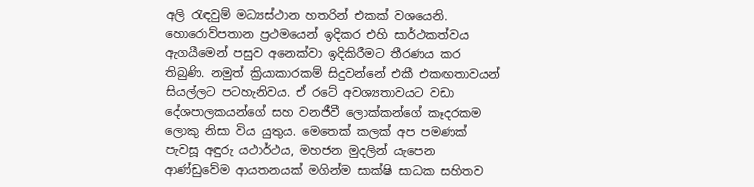අලි රැඳවුම් මධ්‍යස්ථාන හතරින් එකක් වශයෙනි. හොරොව්පතාන ප්‍රථමයෙන් ඉදිකර එහි සාර්ථකත්වය ඇගයීමෙන් පසුව අනෙක්වා ඉදිකිරීමට තීරණය කර තිබුණි. නමුත් ක්‍රියාකාරකම් සිදුවන්නේ එකී එකඟතාවයන් සියල්ලට පටහැනිවය. ඒ රටේ අවශ්‍යතාවයට වඩා දේශපාලකයන්ගේ සහ වනජීවී ලොක්කන්ගේ කෑදරකම ලොකු නිසා විය යුතුය. මෙතෙක් කලක් අප පමණක් පැවසූ අඳුරු යථාර්ථය, මහජන මුදලින් යැපෙන ආණ්ඩුවේම ආයතනයක් මගින්ම සාක්ෂි සාධක සහිතව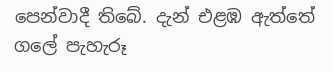පෙන්වාදී තිබේ. දැන් එළඹ ඇත්තේ ගලේ පැහැරූ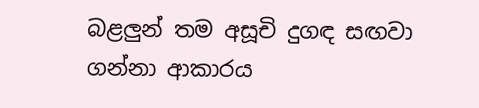බළලුන් තම අසූචි දුගඳ සඟවා ගන්නා ආකාරය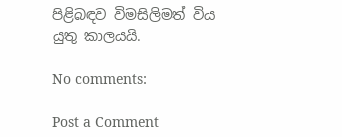පිළිබඳව විමසිලිමත් විය යුතු කාලයයි.

No comments:

Post a Comment